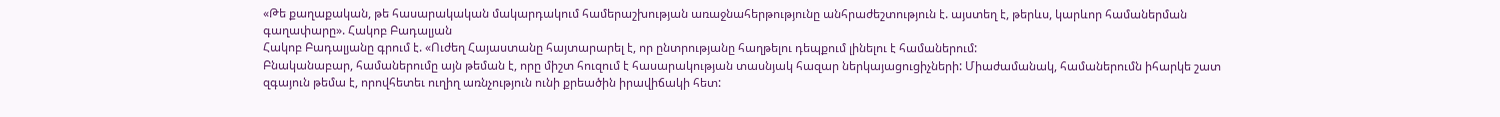«Թե քաղաքական, թե հասարակական մակարդակում համերաշխության առաջնահերթությունը անհրաժեշտություն է. այստեղ է, թերևս, կարևոր համաներման գաղափարը». Հակոբ Բադալյան
Հակոբ Բադալյանը գրում է. «Ուժեղ Հայաստանը հայտարարել է, որ ընտրությանը հաղթելու դեպքում լինելու է համաներում:
Բնականաբար, համաներումը այն թեման է, որը միշտ հուզում է հասարակության տասնյակ հազար ներկայացուցիչների: Միաժամանակ, համաներումն իհարկե շատ զգայուն թեմա է, որովհետեւ ուղիղ առնչություն ունի քրեածին իրավիճակի հետ: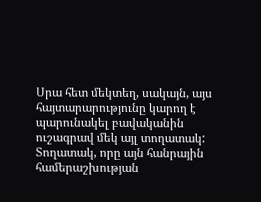Սրա հետ մեկտեղ, սակայն, այս հայտարարությունը կարող է պարունակել բավականին ուշագրավ մեկ այլ տողատակ: Տողատակ, որը այն հանրային համերաշխության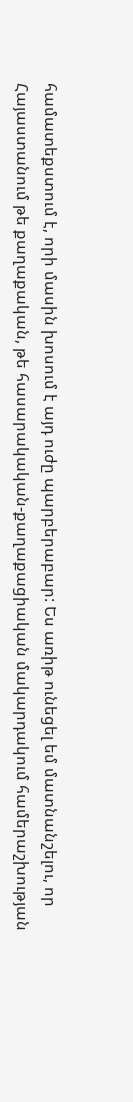համատեքստում է, որի մասին խոսում է այդ ուժը պարբերաբար: Ես առիթ ունեցել եմ մատնանշելու, որ Հայաստանում թե քաղաքական, թե հասարակական-քաղաքացիական մակարդակում համերաշխության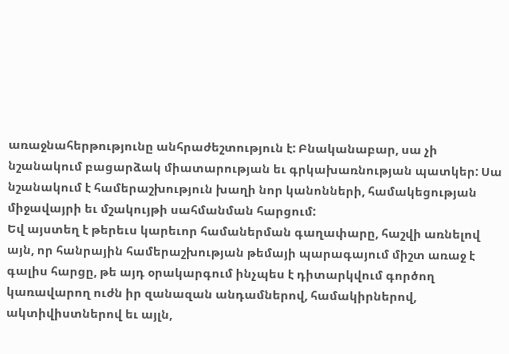առաջնահերթությունը անհրաժեշտություն է: Բնականաբար, սա չի նշանակում բացարձակ միատարության եւ գրկախառնության պատկեր: Սա նշանակում է համերաշխություն խաղի նոր կանոնների, համակեցության միջավայրի եւ մշակույթի սահմանման հարցում:
Եվ այստեղ է թերեւս կարեւոր համաներման գաղափարը, հաշվի առնելով այն, որ հանրային համերաշխության թեմայի պարագայում միշտ առաջ է գալիս հարցը, թե այդ օրակարգում ինչպես է դիտարկվում գործող կառավարող ուժն իր զանազան անդամներով, համակիրներով, ակտիվիստներով եւ այլն,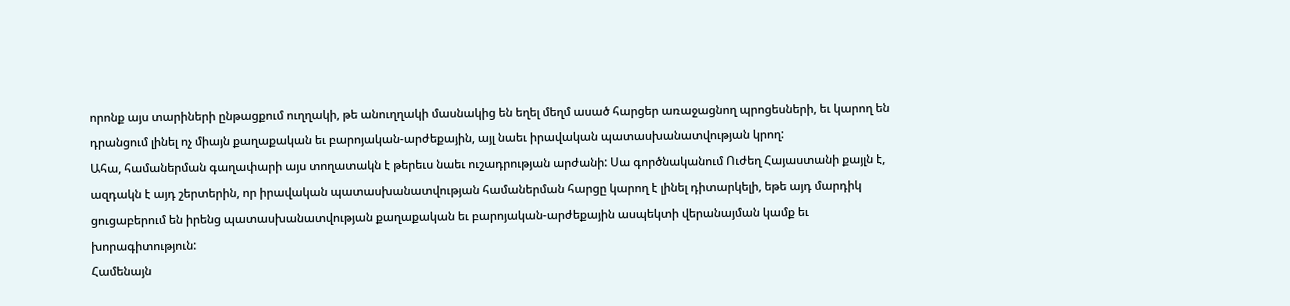որոնք այս տարիների ընթացքում ուղղակի, թե անուղղակի մասնակից են եղել մեղմ ասած հարցեր առաջացնող պրոցեսների, եւ կարող են դրանցում լինել ոչ միայն քաղաքական եւ բարոյական-արժեքային, այլ նաեւ իրավական պատասխանատվության կրող:
Ահա, համաներման գաղափարի այս տողատակն է թերեւս նաեւ ուշադրության արժանի: Սա գործնականում Ուժեղ Հայաստանի քայլն է, ազդակն է այդ շերտերին, որ իրավական պատասխանատվության համաներման հարցը կարող է լինել դիտարկելի, եթե այդ մարդիկ ցուցաբերում են իրենց պատասխանատվության քաղաքական եւ բարոյական-արժեքային ասպեկտի վերանայման կամք եւ խորագիտություն:
Համենայն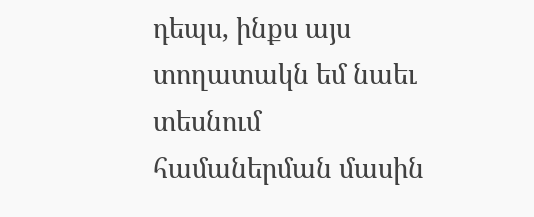դեպս, ինքս այս տողատակն եմ նաեւ տեսնում համաներման մասին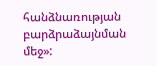հանձնառության բարձրաձայնման մեջ»: